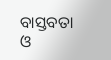ବାସ୍ତବତା ଓ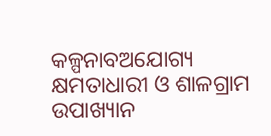କଳ୍ପନାବଅଯୋଗ୍ୟ କ୍ଷମତାଧାରୀ ଓ ଶାଳଗ୍ରାମ ଉପାଖ୍ୟାନ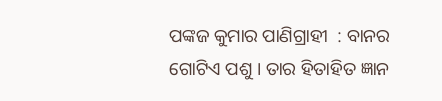ପଙ୍କଜ କୁମାର ପାଣିଗ୍ରାହୀ  : ବାନର ଗୋଟିଏ ପଶୁ । ତାର ହିତାହିତ ଜ୍ଞାନ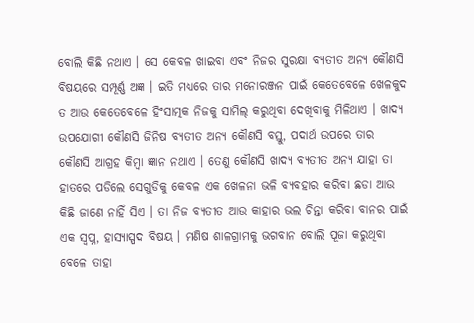ବୋଲି କିଛି ନଥାଏ । ସେ କେବଳ ଖାଇବା ଏବଂ ନିଜର ସୁରକ୍ଷା ବ୍ୟତୀତ ଅନ୍ୟ କୌଣସି ବିଷୟରେ ସମ୍ପୂର୍ଣ୍ଣ ଅଜ୍ଞ । ଇତି ମଧ୍ୟରେ ତାର ମନୋରଞ୍ଜନ ପାଇଁ କେତେବେଳେ ଖେଳକୁଦ ତ ଆଉ କେତେବେଳେ ହିଂସାତ୍ମକ ନିଜକୁ ସାମିଲ୍ କରୁଥିବା ଦେଖିବାକୁ ମିଳିଥାଏ । ଖାଦ୍ୟ ଉପଯୋଗୀ କୌଣସି ଜିନିଷ ବ୍ୟତୀତ ଅନ୍ୟ କୌଣସି ବସ୍ତୁ, ପଦାର୍ଥ ଉପରେ ତାର କୌଣସି ଆଗ୍ରହ କିମ୍ବା ଜ୍ଞାନ ନଥାଏ । ତେଣୁ କୌଣସି ଖାଦ୍ୟ ବ୍ୟତୀତ ଅନ୍ୟ ଯାହା ତା ହାତରେ ପଡିଲେ ସେଗୁଡିକୁ କେବଳ ଏକ ଖେଳନା ଭଳି ବ୍ୟବହାର କରିବା ଛଡା ଆଉ କିଛି ଜାଣେ ନାହିଁ ସିଏ । ତା ନିଜ ବ୍ୟତୀତ ଆଉ କାହାର ଭଲ ଚିନ୍ତା କରିବା ବାନର ପାଇଁ ଏକ ସ୍ୱପ୍ନ, ହାସ୍ୟାସ୍ପଦ ବିଷୟ । ମଣିଷ ଶାଳଗ୍ରାମକୁ ଭଗବାନ ବୋଲି ପୂଜା କରୁଥିବା ବେଳେ ତାହା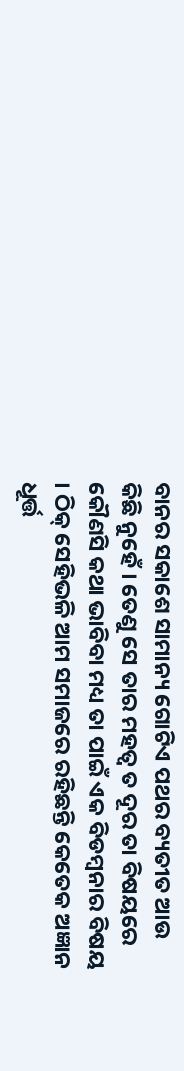ବାନର ସକାଶେ ସାମାନ୍ୟ ଗୋଟିଏ ପଥର ବ୍ୟତୀତ ଆଉ କିଛି ନୁହେଁ । ତେଣୁ ସେ ତାର ମହତ୍ୱ ତ ଦୂର ତା ବିଷୟରେ କୌଣସି କଥା ଭାବିବା ମଧ୍ୟ ତା ପାଇଁ ଏକ ବିଡମ୍ବନାର ବିଷୟ । ଠିକ୍ ସେହିଭଳି ଆମ ସମାଜରେ ରହିଛନ୍ତି କେତେକ ଅଜ୍ଞାନ ଧୂର୍ତ୍ତ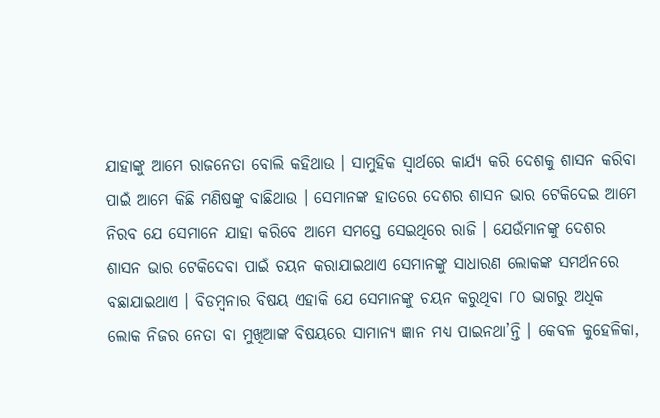ଯାହାଙ୍କୁ ଆମେ ରାଜନେତା ବୋଲି କହିଥାଉ । ସାମୁହିକ ସ୍ୱାର୍ଥରେ କାର୍ଯ୍ୟ କରି ଦେଶକୁ ଶାସନ କରିବା ପାଇଁ ଆମେ କିଛି ମଣିଷଙ୍କୁ ବାଛିଥାଉ । ସେମାନଙ୍କ ହାତରେ ଦେଶର ଶାସନ ଭାର ଟେକିଦେଇ ଆମେ ନିରବ ଯେ ସେମାନେ ଯାହା କରିବେ ଆମେ ସମସ୍ତେ ସେଇଥିରେ ରାଜି । ଯେଉଁମାନଙ୍କୁ ଦେଶର ଶାସନ ଭାର ଟେକିଦେବା ପାଇଁ ଚୟନ କରାଯାଇଥାଏ ସେମାନଙ୍କୁ ସାଧାରଣ ଲୋକଙ୍କ ସମର୍ଥନରେ ବଛାଯାଇଥାଏ । ବିଡମ୍ବନାର ବିଷୟ ଏହାକି ଯେ ସେମାନଙ୍କୁ ଚୟନ କରୁଥିବା ୮୦ ଭାଗରୁ ଅଧିକ ଲୋକ ନିଜର ନେତା ବା ମୁଖିଆଙ୍କ ବିଷୟରେ ସାମାନ୍ୟ ଜ୍ଞାନ ମଧ୍ୟ ପାଇନଥା’ନ୍ତି । କେବଳ କୁହେଳିକା,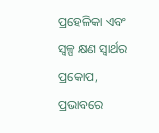ପ୍ରହେଳିକା ଏବଂ ସ୍ୱଳ୍ପ କ୍ଷଣ ସ୍ୱାର୍ଥର ପ୍ରକୋପ, ପ୍ରଭାବରେ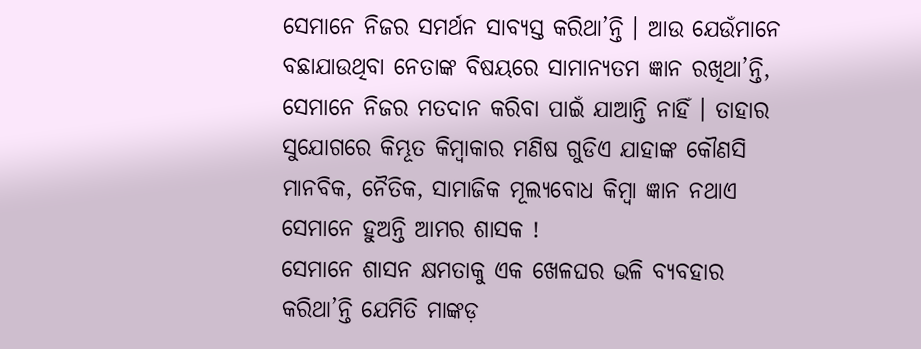ସେମାନେ ନିଜର ସମର୍ଥନ ସାବ୍ୟସ୍ତ କରିଥା’ନ୍ତି । ଆଉ ଯେଉଁମାନେ ବଛାଯାଉଥିବା ନେତାଙ୍କ ବିଷୟରେ ସାମାନ୍ୟତମ ଜ୍ଞାନ ରଖିଥା’ନ୍ତି, ସେମାନେ ନିଜର ମତଦାନ କରିବା ପାଇଁ ଯାଆନ୍ତି ନାହିଁ । ତାହାର ସୁଯୋଗରେ କିମ୍ଭୂତ କିମ୍ବାକାର ମଣିଷ ଗୁଡିଏ ଯାହାଙ୍କ କୌଣସି ମାନବିକ, ନୈତିକ, ସାମାଜିକ ମୂଲ୍ୟବୋଧ କିମ୍ବା ଜ୍ଞାନ ନଥାଏ ସେମାନେ ହୁଅନ୍ତି ଆମର ଶାସକ !
ସେମାନେ ଶାସନ କ୍ଷମତାକୁ ଏକ ଖେଳଘର ଭଳି ବ୍ୟବହାର କରିଥା’ନ୍ତି ଯେମିତି ମାଙ୍କଡ଼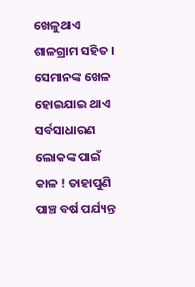ଖେଳୁଥାଏ ଶାଳଗ୍ରାମ ସହିତ । ସେମାନଙ୍କ ଖେଳ ହୋଇଯାଇ ଥାଏ ସର୍ବସାଧାରଣ ଲୋକଙ୍କ ପାଇଁ କାଳ ! ତାହାପୁଣି ପାଞ୍ଚ ବର୍ଷ ପର୍ଯ୍ୟନ୍ତ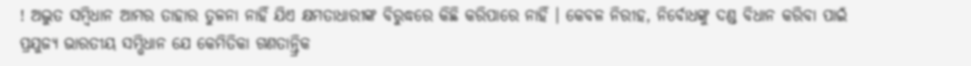! ଅଦ୍ଭୁତ ସମ୍ବିଧାନ ଆମର ତାହାର ତୁଳନା ନାହିଁ ଯିଏ କ୍ଷମତାଧାରୀଙ୍କ ବିରୁଦ୍ଧରେ କିଛି କରିପାରେ ନାହିଁ । କେବଳ ନିରୀହ, ନିର୍ବୋଧଙ୍କୁ ଦଣ୍ଡ ବିଧାନ କରିବା ପାଇଁ ପ୍ରଯୁଜ୍ୟ ଭାରତୀୟ ସମ୍ଭିଧାନ ଯେ କେମିତିକା ଗଣତାନ୍ତ୍ରିକ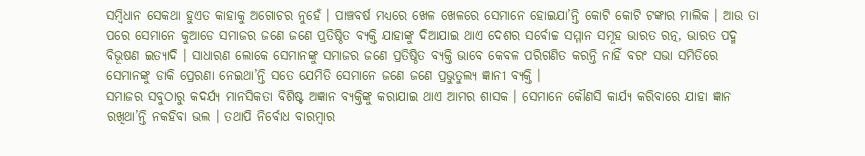ସମ୍ବିଧାନ ସେକଥା ହୁଏତ କାହାକୁ ଅଗୋଚର ନୁହେଁ । ପାଞ୍ଚବର୍ଷ ମଧ୍ୟରେ ଖେଳ ଖେଳରେ ସେମାନେ ହୋଇଯା’ନ୍ତି କୋଟି କୋଟି ଟଙ୍କାର ମାଲିକ । ଆଉ ତା ପରେ ସେମାନେ କୁଆଡେ ସମାଜର ଜଣେ ଜଣେ ପ୍ରତିଷ୍ଠିତ ବ୍ୟକ୍ତି ଯାହାଙ୍କୁ ଦିଆଯାଇ ଥାଏ ଦେଶର ସର୍ବୋଚ୍ଚ ସମ୍ମାନ ସମୂହ ଭାରତ ରତ୍ନ, ଭାରତ ପଦ୍ମ ବିଭୂଷଣ ଇତ୍ୟାଦି । ସାଧାରଣ ଲୋକେ ସେମାନଙ୍କୁ ସମାଜର ଜଣେ ପ୍ରତିଷ୍ଠିତ ବ୍ୟକ୍ତି ଭାବେ କେବଳ ପରିଗଣିତ କରନ୍ତି ନାହିଁ ବରଂ ସଭା ସମିତିରେ ସେମାନଙ୍କୁ ଡାକି ପ୍ରେରଣା ନେଇଥା’ନ୍ତି ସତେ ଯେମିତି ସେମାନେ ଜଣେ ଜଣେ ପ୍ରଭୁତୁଲ୍ୟ ଜ୍ଞାନୀ ବ୍ୟକ୍ତି ।
ସମାଜର ସବୁଠାରୁ କଦର୍ଯ୍ୟ ମାନସିକତା ବିଶିଷ୍ଟ ଅଜ୍ଞାନ ବ୍ୟକ୍ତିଙ୍କୁ କରାଯାଇ ଥାଏ ଆମର ଶାସକ । ସେମାନେ କୌଣସି କାର୍ଯ୍ୟ କରିବାରେ ଯାହା ଜ୍ଞାନ ରଖିଥା’ନ୍ତି ନକହିବା ଭଲ । ତଥାପି ନିର୍ବୋଧ ବାରମ୍ବାର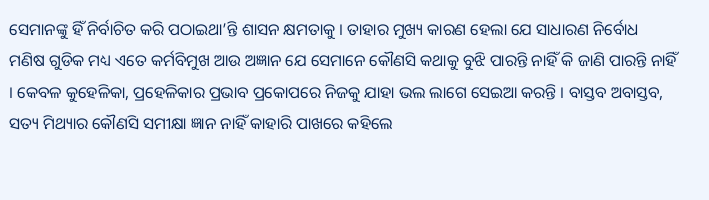ସେମାନଙ୍କୁ ହିଁ ନିର୍ବାଚିତ କରି ପଠାଇଥା’ନ୍ତି ଶାସନ କ୍ଷମତାକୁ । ତାହାର ମୁଖ୍ୟ କାରଣ ହେଲା ଯେ ସାଧାରଣ ନିର୍ବୋଧ ମଣିଷ ଗୁଡିକ ମଧ୍ୟ ଏତେ କର୍ମବିମୁଖ ଆଉ ଅଜ୍ଞାନ ଯେ ସେମାନେ କୌଣସି କଥାକୁ ବୁଝି ପାରନ୍ତି ନାହିଁ କି ଜାଣି ପାରନ୍ତି ନାହିଁ । କେବଳ କୁହେଳିକା, ପ୍ରହେଳିକାର ପ୍ରଭାବ ପ୍ରକୋପରେ ନିଜକୁ ଯାହା ଭଲ ଲାଗେ ସେଇଆ କରନ୍ତି । ବାସ୍ତବ ଅବାସ୍ତବ, ସତ୍ୟ ମିଥ୍ୟାର କୌଣସି ସମୀକ୍ଷା ଜ୍ଞାନ ନାହିଁ କାହାରି ପାଖରେ କହିଲେ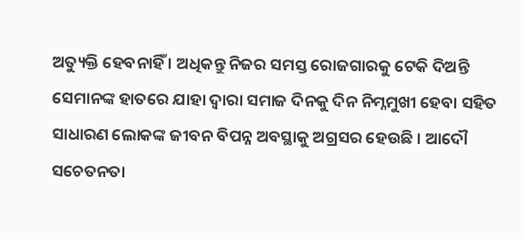ଅତ୍ୟୁକ୍ତି ହେବନାହିଁ । ଅଧିକନ୍ତୁ ନିଜର ସମସ୍ତ ରୋଜଗାରକୁ ଟେକି ଦିଅନ୍ତି ସେମାନଙ୍କ ହାତରେ ଯାହା ଦ୍ୱାରା ସମାଜ ଦିନକୁ ଦିନ ନିମ୍ନମୁଖୀ ହେବା ସହିତ ସାଧାରଣ ଲୋକଙ୍କ ଜୀବନ ବିପନ୍ନ ଅବସ୍ଥାକୁ ଅଗ୍ରସର ହେଉଛି । ଆଦୌ ସଚେତନତା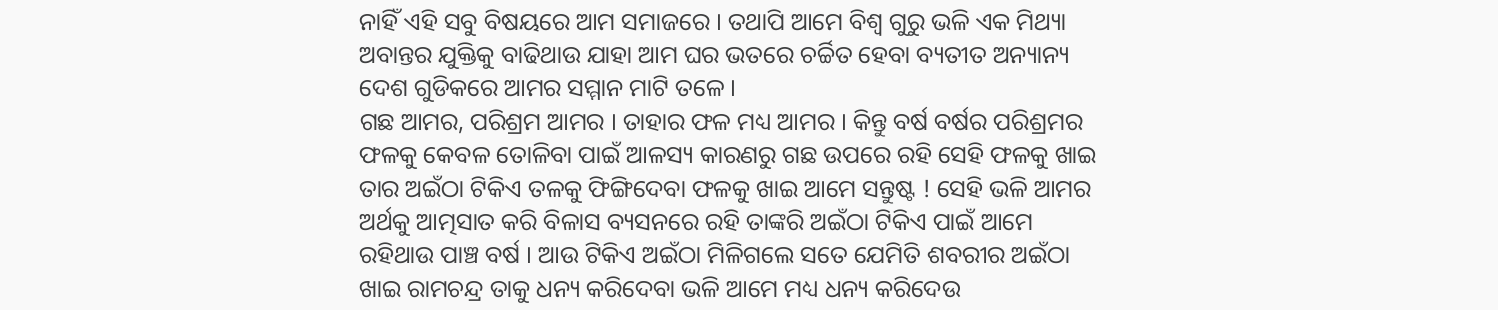ନାହିଁ ଏହି ସବୁ ବିଷୟରେ ଆମ ସମାଜରେ । ତଥାପି ଆମେ ବିଶ୍ୱ ଗୁରୁ ଭଳି ଏକ ମିଥ୍ୟା ଅବାନ୍ତର ଯୁକ୍ତିକୁ ବାଢିଥାଉ ଯାହା ଆମ ଘର ଭତରେ ଚର୍ଚ୍ଚିତ ହେବା ବ୍ୟତୀତ ଅନ୍ୟାନ୍ୟ ଦେଶ ଗୁଡିକରେ ଆମର ସମ୍ମାନ ମାଟି ତଳେ ।
ଗଛ ଆମର, ପରିଶ୍ରମ ଆମର । ତାହାର ଫଳ ମଧ୍ୟ ଆମର । କିନ୍ତୁ ବର୍ଷ ବର୍ଷର ପରିଶ୍ରମର ଫଳକୁ କେବଳ ତୋଳିବା ପାଇଁ ଆଳସ୍ୟ କାରଣରୁ ଗଛ ଉପରେ ରହି ସେହି ଫଳକୁ ଖାଇ ତାର ଅଇଁଠା ଟିକିଏ ତଳକୁ ଫିଙ୍ଗିଦେବା ଫଳକୁ ଖାଇ ଆମେ ସନ୍ତୁଷ୍ଟ ! ସେହି ଭଳି ଆମର ଅର୍ଥକୁ ଆତ୍ମସାତ କରି ବିଳାସ ବ୍ୟସନରେ ରହି ତାଙ୍କରି ଅଇଁଠା ଟିକିଏ ପାଇଁ ଆମେ ରହିଥାଉ ପାଞ୍ଚ ବର୍ଷ । ଆଉ ଟିକିଏ ଅଇଁଠା ମିଳିଗଲେ ସତେ ଯେମିତି ଶବରୀର ଅଇଁଠା ଖାଇ ରାମଚନ୍ଦ୍ର ତାକୁ ଧନ୍ୟ କରିଦେବା ଭଳି ଆମେ ମଧ୍ୟ ଧନ୍ୟ କରିଦେଉ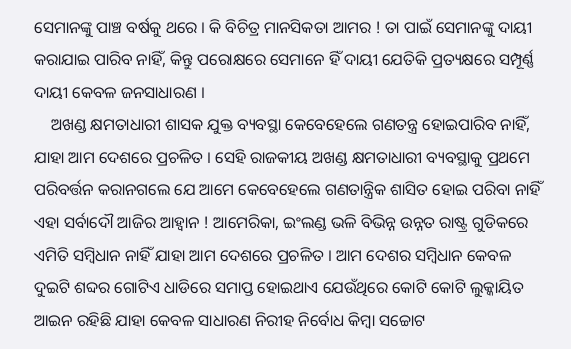ସେମାନଙ୍କୁ ପାଞ୍ଚ ବର୍ଷକୁ ଥରେ । କି ବିଚିତ୍ର ମାନସିକତା ଆମର ! ତା ପାଇଁ ସେମାନଙ୍କୁ ଦାୟୀ କରାଯାଇ ପାରିବ ନାହିଁ, କିନ୍ତୁ ପରୋକ୍ଷରେ ସେମାନେ ହିଁ ଦାୟୀ ଯେତିକି ପ୍ରତ୍ୟକ୍ଷରେ ସମ୍ପୂର୍ଣ୍ଣ ଦାୟୀ କେବଳ ଜନସାଧାରଣ ।
    ଅଖଣ୍ଡ କ୍ଷମତାଧାରୀ ଶାସକ ଯୁକ୍ତ ବ୍ୟବସ୍ଥା କେବେହେଲେ ଗଣତନ୍ତ୍ର ହୋଇପାରିବ ନାହିଁ, ଯାହା ଆମ ଦେଶରେ ପ୍ରଚଳିତ । ସେହି ରାଜକୀୟ ଅଖଣ୍ଡ କ୍ଷମତାଧାରୀ ବ୍ୟବସ୍ଥାକୁ ପ୍ରଥମେ ପରିବର୍ତ୍ତନ କରାନଗଲେ ଯେ ଆମେ କେବେହେଲେ ଗଣତାନ୍ତ୍ରିକ ଶାସିତ ହୋଇ ପରିବା ନାହିଁ ଏହା ସର୍ବାଦୌ ଆଜିର ଆହ୍ୱାନ ! ଆମେରିକା, ଇଂଲଣ୍ଡ ଭଳି ବିଭିନ୍ନ ଉନ୍ନତ ରାଷ୍ଟ୍ର ଗୁଡିକରେ ଏମିତି ସମ୍ବିଧାନ ନାହିଁ ଯାହା ଆମ ଦେଶରେ ପ୍ରଚଳିତ । ଆମ ଦେଶର ସମ୍ବିଧାନ କେବଳ ଦୁଇଟି ଶବ୍ଦର ଗୋଟିଏ ଧାଡିରେ ସମାପ୍ତ ହୋଇଥାଏ ଯେଉଁଥିରେ କୋଟି କୋଟି ଲୁକ୍କାୟିତ ଆଇନ ରହିଛି ଯାହା କେବଳ ସାଧାରଣ ନିରୀହ ନିର୍ବୋଧ କିମ୍ବା ସଚ୍ଚୋଟ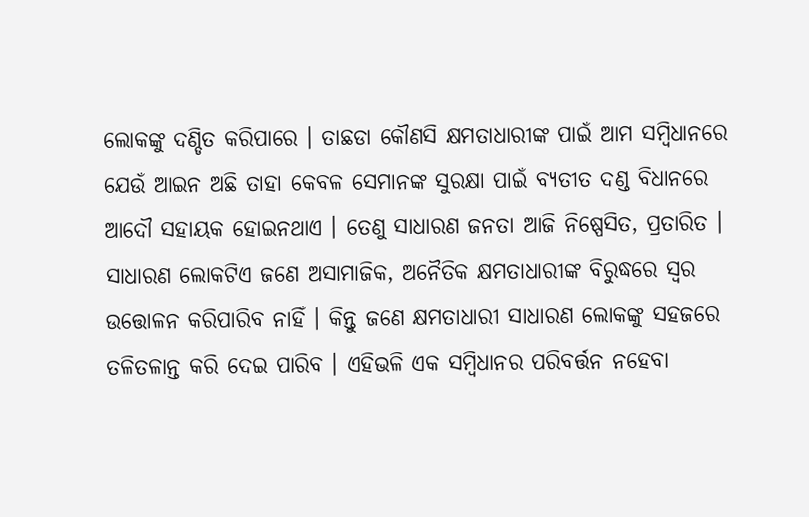ଲୋକଙ୍କୁ ଦଣ୍ଡିତ କରିପାରେ । ତାଛଡା କୌଣସି କ୍ଷମତାଧାରୀଙ୍କ ପାଇଁ ଆମ ସମ୍ବିଧାନରେ ଯେଉଁ ଆଇନ ଅଛି ତାହା କେବଳ ସେମାନଙ୍କ ସୁରକ୍ଷା ପାଇଁ ବ୍ୟତୀତ ଦଣ୍ଡ ବିଧାନରେ ଆଦୌ ସହାୟକ ହୋଇନଥାଏ । ତେଣୁ ସାଧାରଣ ଜନତା ଆଜି ନିଷ୍ପେସିତ, ପ୍ରତାରିତ । ସାଧାରଣ ଲୋକଟିଏ ଜଣେ ଅସାମାଜିକ, ଅନୈତିକ କ୍ଷମତାଧାରୀଙ୍କ ବିରୁଦ୍ଧରେ ସ୍ୱର ଉତ୍ତୋଳନ କରିପାରିବ ନାହିଁ । କିନ୍ତୁ ଜଣେ କ୍ଷମତାଧାରୀ ସାଧାରଣ ଲୋକଙ୍କୁ ସହଜରେ ତଳିତଳାନ୍ତ କରି ଦେଇ ପାରିବ । ଏହିଭଳି ଏକ ସମ୍ବିଧାନର ପରିବର୍ତ୍ତନ ନହେବା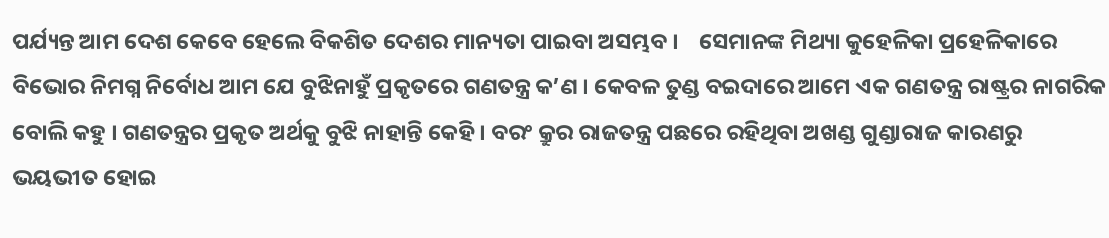ପର୍ଯ୍ୟନ୍ତ ଆମ ଦେଶ କେବେ ହେଲେ ବିକଶିତ ଦେଶର ମାନ୍ୟତା ପାଇବା ଅସମ୍ଭବ ।    ସେମାନଙ୍କ ମିଥ୍ୟା କୁହେଳିକା ପ୍ରହେଳିକାରେ ବିଭୋର ନିମଗ୍ନ ନିର୍ବୋଧ ଆମ ଯେ ବୁଝିନାହୁଁ ପ୍ରକୃତରେ ଗଣତନ୍ତ୍ର କ’ଣ । କେବଳ ତୁଣ୍ଡ ବଇଦାରେ ଆମେ ଏକ ଗଣତନ୍ତ୍ର ରାଷ୍ଟ୍ରର ନାଗରିକ ବୋଲି କହୁ । ଗଣତନ୍ତ୍ରର ପ୍ରକୃତ ଅର୍ଥକୁ ବୁଝି ନାହାନ୍ତି କେହି । ବରଂ କ୍ରୁର ରାଜତନ୍ତ୍ର ପଛରେ ରହିଥିବା ଅଖଣ୍ଡ ଗୁଣ୍ଡାରାଜ କାରଣରୁ ଭୟଭୀତ ହୋଇ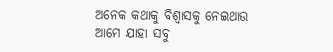ଅନେକ କଥାକୁ ବିଶ୍ୱାସକୁ ନେଇଥାଉ ଆମେ ଯାହା ସବୁ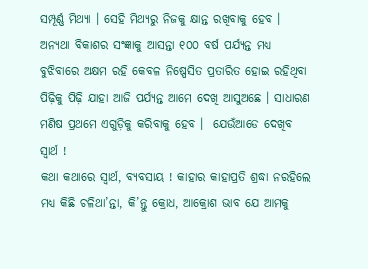ସମ୍ପୂର୍ଣ୍ଣ ମିଥ୍ୟା । ସେହି ମିଥ୍ୟରୁ ନିଜକୁ କ୍ଷାନ୍ତ ରଖିବାକୁ ହେବ । ଅନ୍ୟଥା ବିକାଶର ସଂଜ୍ଞାକୁ ଆସନ୍ତା ୧୦୦ ବର୍ଷ ପର୍ଯ୍ୟନ୍ତ ମଧ୍ୟ ବୁଝିବାରେ ଅକ୍ଷମ ରହି କେବଳ ନିଷ୍ପେସିତ ପ୍ରତାରିତ ହୋଇ ରହିଥିବା ପିଢ଼ିକୁ ପିଢ଼ି ଯାହା ଆଜି ପର୍ଯ୍ୟନ୍ତ ଆମେ ଦେଖି ଆସୁଅଛେ । ସାଧାରଣ ମଣିଷ ପ୍ରଥମେ ଏଗୁଡ଼ିକୁ କରିବାକୁ ହେବ ।  ଯେଉଁଆଡେ ଦେଖିବ ସ୍ୱାର୍ଥ !
କଥା କଥାରେ ସ୍ୱାର୍ଥ, ବ୍ୟବସାୟ ! କାହାର କାହାପ୍ରତି ଶ୍ରଦ୍ଧା ନରହିଲେ ମଧ୍ୟ କିଛି ଚଳିଥା’ନ୍ତା, କି’ନ୍ତୁ କ୍ରୋଧ, ଆକ୍ରୋଶ ଭାବ ଯେ ଆମକୁ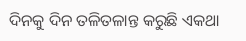ଦିନକୁ ଦିନ ତଳିତଳାନ୍ତ କରୁଛି ଏକଥା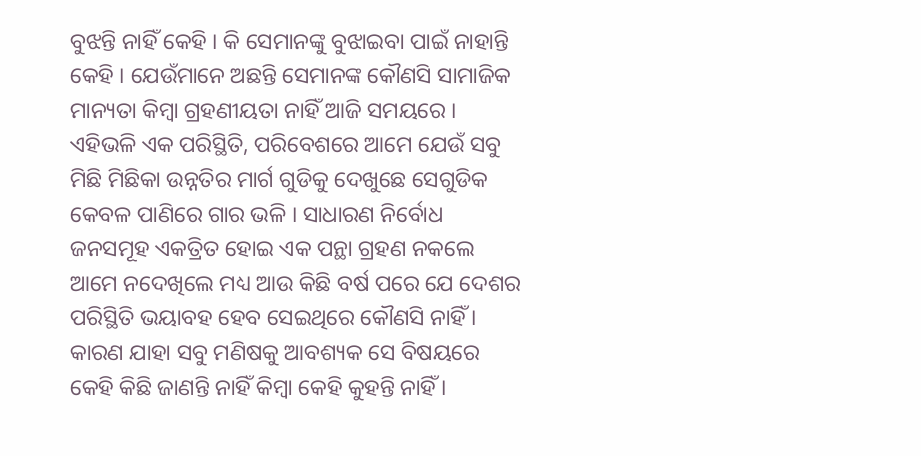ବୁଝନ୍ତି ନାହିଁ କେହି । କି ସେମାନଙ୍କୁ ବୁଝାଇବା ପାଇଁ ନାହାନ୍ତି କେହି । ଯେଉଁମାନେ ଅଛନ୍ତି ସେମାନଙ୍କ କୌଣସି ସାମାଜିକ ମାନ୍ୟତା କିମ୍ବା ଗ୍ରହଣୀୟତା ନାହିଁ ଆଜି ସମୟରେ । ଏହିଭଳି ଏକ ପରିସ୍ଥିତି, ପରିବେଶରେ ଆମେ ଯେଉଁ ସବୁ ମିଛି ମିଛିକା ଉନ୍ନତିର ମାର୍ଗ ଗୁଡିକୁ ଦେଖୁଛେ ସେଗୁଡିକ କେବଳ ପାଣିରେ ଗାର ଭଳି । ସାଧାରଣ ନିର୍ବୋଧ ଜନସମୂହ ଏକତ୍ରିତ ହୋଇ ଏକ ପନ୍ଥା ଗ୍ରହଣ ନକଲେ ଆମେ ନଦେଖିଲେ ମଧ୍ୟ ଆଉ କିଛି ବର୍ଷ ପରେ ଯେ ଦେଶର ପରିସ୍ଥିତି ଭୟାବହ ହେବ ସେଇଥିରେ କୌଣସି ନାହିଁ । କାରଣ ଯାହା ସବୁ ମଣିଷକୁ ଆବଶ୍ୟକ ସେ ବିଷୟରେ କେହି କିଛି ଜାଣନ୍ତି ନାହିଁ କିମ୍ବା କେହି କୁହନ୍ତି ନାହିଁ ।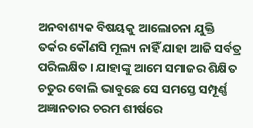ଅନବାଶ୍ୟକ ବିଷୟକୁ ଆଲୋଚନା ଯୁକ୍ତି ତର୍କର କୌଣସି ମୂଲ୍ୟ ନାହିଁ ଯାହା ଆଜି ସର୍ବତ୍ର ପରିଲକ୍ଷିତ । ଯାହାଙ୍କୁ ଆମେ ସମାଜର ଶିକ୍ଷିତ ଚତୁର ବୋଲି ଭାବୁଛେ ସେ ସମସ୍ତେ ସମ୍ପୂର୍ଣ୍ଣ ଅଜ୍ଞାନତାର ଚରମ ଶୀର୍ଷରେ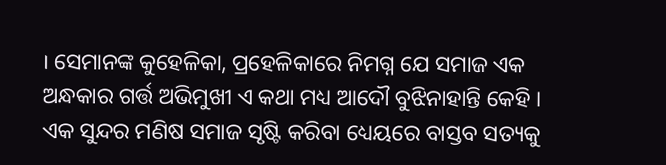। ସେମାନଙ୍କ କୁହେଳିକା, ପ୍ରହେଳିକାରେ ନିମଗ୍ନ ଯେ ସମାଜ ଏକ ଅନ୍ଧକାର ଗର୍ତ୍ତ ଅଭିମୁଖୀ ଏ କଥା ମଧ୍ୟ ଆଦୌ ବୁଝିନାହାନ୍ତି କେହି । ଏକ ସୁନ୍ଦର ମଣିଷ ସମାଜ ସୃଷ୍ଟି କରିବା ଧ୍ୟେୟରେ ବାସ୍ତବ ସତ୍ୟକୁ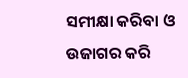ସମୀକ୍ଷା କରିବା ଓ ଉଜାଗର କରି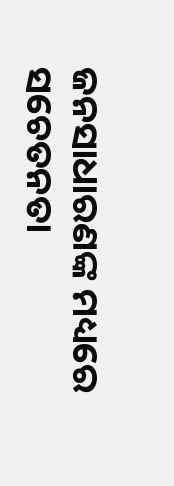ଜନସାଧାରଣଙ୍କ ମଧ୍ୟରେ ସଚେତନତା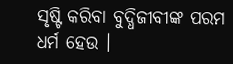ସୃଷ୍ଟି କରିବା ବୁଦ୍ଧିଜୀବୀଙ୍କ ପରମ ଧର୍ମ ହେଉ ।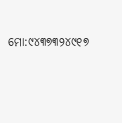ମୋ:୯୪୩୭୩୨୪୯୧୭